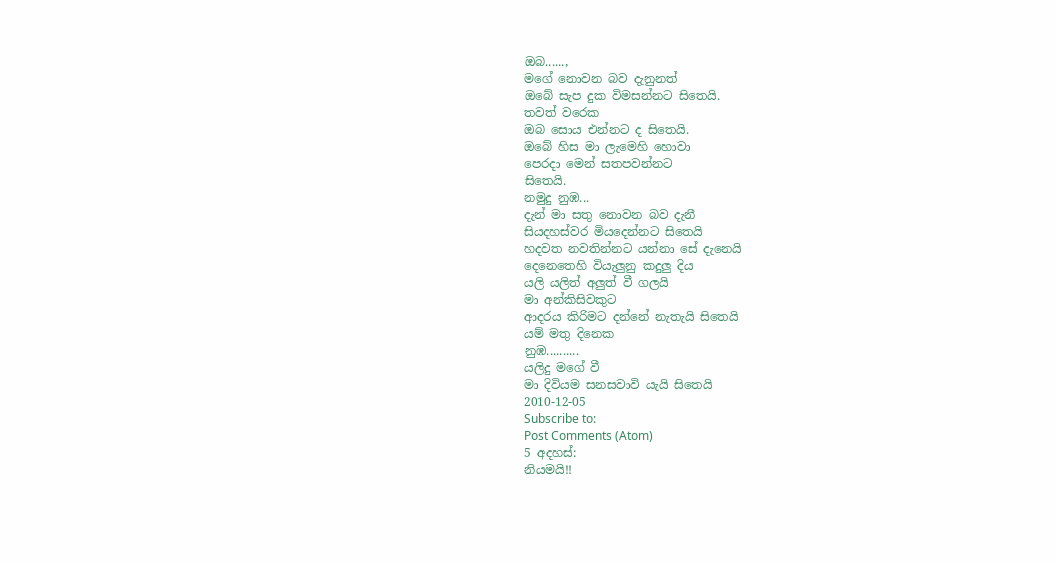ඔබ......,
මගේ නොවන බව දැනුනත්
ඔබේ සැප දුක විමසන්නට සිතෙයි.
තවත් වරෙක
ඔබ සොය එන්නට ද සිතෙයි.
ඔබේ හිස මා ලැමෙහි හොවා
පෙරදා මෙන් සතපවන්නට
සිතෙයි.
නමුදු නුඹ...
දැන් මා සතු නොවන බව දැනී
සියදහස්වර මියදෙන්නට සිතෙයි
හදවත නවතින්නට යන්නා සේ දැනෙයි
දෙනෙතෙහි වියැලුනු කදුලු දිය
යලි යලිත් අලුත් වී ගලයි
මා අන්කිසිවකුට
ආදරය කිරිමට දන්නේ නැතැයි සිතෙයි
යම් මතු දිනෙක
නුඹ..........
යලිදු මගේ වී
මා දිවියම සනසවාවි යැයි සිතෙයි
2010-12-05
Subscribe to:
Post Comments (Atom)
5 අදහස්:
නියමයි!!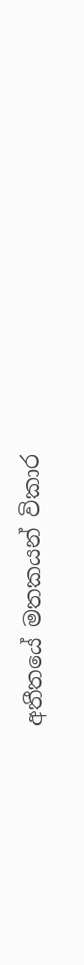අතීතයේ මතකයන් විකාර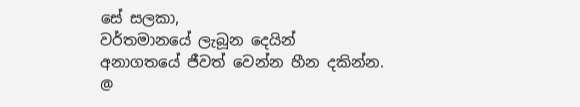සේ සලකා,
වර්තමානයේ ලැබූන දෙයින්
අනාගතයේ ජීවත් වෙන්න හීන දකින්න.
@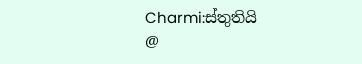Charmi:ස්තුතියි
@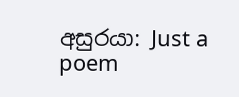අසුරයා: Just a poem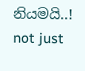නියමයි..!
not just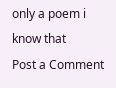only a poem i know that
Post a Comment